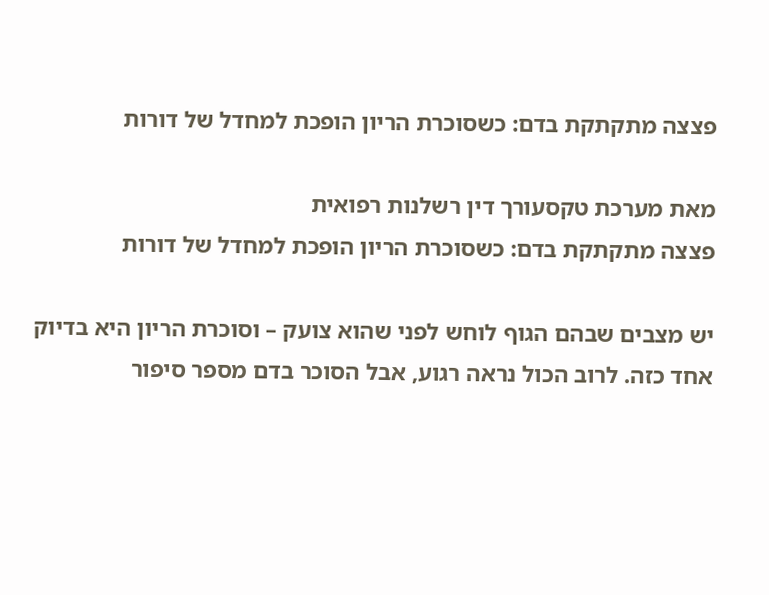פצצה מתקתקת בדם: כשסוכרת הריון הופכת למחדל של דורות

מאת מערכת טקסעורך דין רשלנות רפואית
פצצה מתקתקת בדם: כשסוכרת הריון הופכת למחדל של דורות

יש מצבים שבהם הגוף לוחש לפני שהוא צועק – וסוכרת הריון היא בדיוק אחד כזה. לרוב הכול נראה רגוע, אבל הסוכר בדם מספר סיפור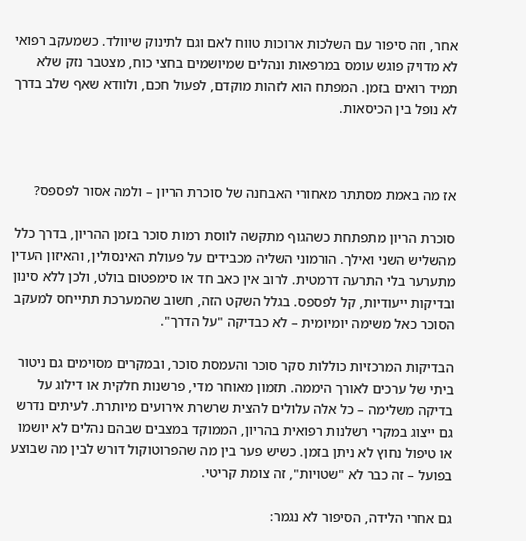אחר, וזה סיפור עם השלכות ארוכות טווח לאם וגם לתינוק שיוולד. כשמעקב רפואי לא מדויק פוגש עומס במרפאות ונהלים שמיושמים בחצי כוח, מצטבר נזק שלא תמיד רואים בזמן. המפתח הוא לזהות מוקדם, לפעול חכם, ולוודא שאף שלב בדרך לא נופל בין הכיסאות.



אז מה באמת מסתתר מאחורי האבחנה של סוכרת הריון – ולמה אסור לפספס?

סוכרת הריון מתפתחת כשהגוף מתקשה לווסת רמות סוכר בזמן ההריון, בדרך כלל מהשליש השני ואילך. הורמוני השליה מכבידים על פעולת האינסולין, והאיזון העדין מתערער בלי התרעה דרמטית. לרוב אין כאב חד או סימפטום בולט, ולכן ללא סינון ובדיקות ייעודיות, קל לפספס. בגלל השקט הזה, חשוב שהמערכת תתייחס למעקב הסוכר כאל משימה יומיומית – לא כבדיקה "על הדרך".

הבדיקות המרכזיות כוללות סקר סוכר והעמסת סוכר, ובמקרים מסוימים גם ניטור ביתי של ערכים לאורך היממה. תזמון מאוחר מדי, פרשנות חלקית או דילוג על בדיקה משלימה – כל אלה עלולים להצית שרשרת אירועים מיותרת. לעיתים נדרש גם ייצוג במקרי רשלנות רפואית בהריון, הממוקד במצבים שבהם נהלים לא יושמו או טיפול נחוץ לא ניתן בזמן. כשיש פער בין מה שהפרוטוקול דורש לבין מה שבוצע בפועל – זה כבר לא "שטויות", זה צומת קריטי.

גם אחרי הלידה, הסיפור לא נגמר: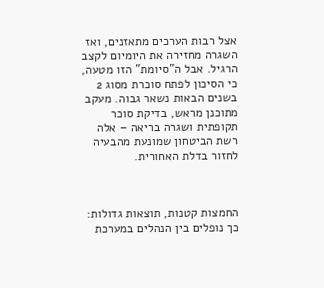אצל רבות הערכים מתאזנים, ואז השגרה מחזירה את היומיום לקצב הרגיל. אבל ה"סיומת" הזו מטעה, כי הסיכון לפתח סוכרת מסוג 2 בשנים הבאות נשאר גבוה. מעקב מתוכנן מראש, בדיקת סוכר תקופתית ושגרה בריאה – אלה רשת הביטחון שמונעת מהבעיה לחזור בדלת האחורית.



החמצות קטנות, תוצאות גדולות: כך נופלים בין הנהלים במערכת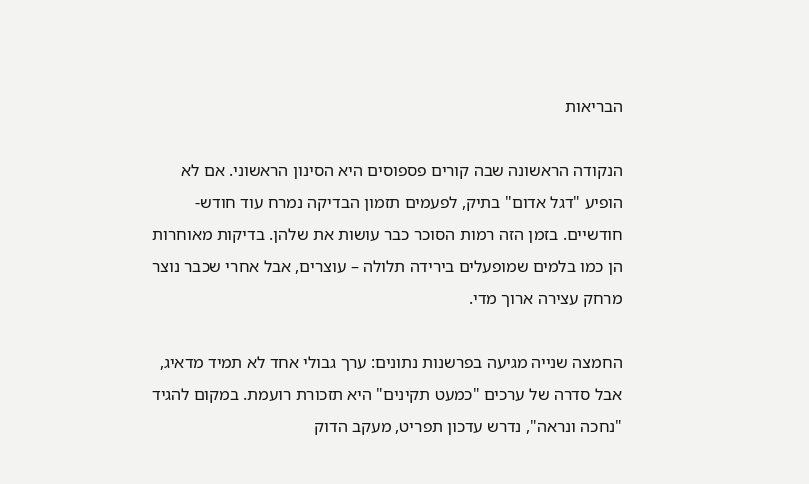הבריאות

הנקודה הראשונה שבה קורים פספוסים היא הסינון הראשוני. אם לא הופיע "דגל אדום" בתיק, לפעמים תזמון הבדיקה נמרח עוד חודש-חודשיים. בזמן הזה רמות הסוכר כבר עושות את שלהן. בדיקות מאוחרות הן כמו בלמים שמופעלים בירידה תלולה – עוצרים, אבל אחרי שכבר נוצר מרחק עצירה ארוך מדי.

החמצה שנייה מגיעה בפרשנות נתונים: ערך גבולי אחד לא תמיד מדאיג, אבל סדרה של ערכים "כמעט תקינים" היא תזכורת רועמת. במקום להגיד "נחכה ונראה", נדרש עדכון תפריט, מעקב הדוק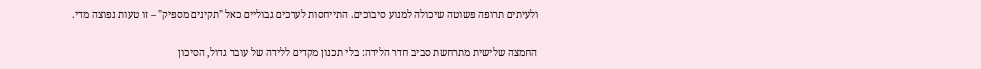ולעיתים תרופה פשוטה שיכולה למנוע סיבוכים. התייחסות לערכים גבוליים כאל "תקינים מספיק" – זו טעות נפוצה מדי.

החמצה שלישית מתרחשת סביב חדר הלידה: בלי תכנון מקדים ללידה של עובר גדול, הסיכון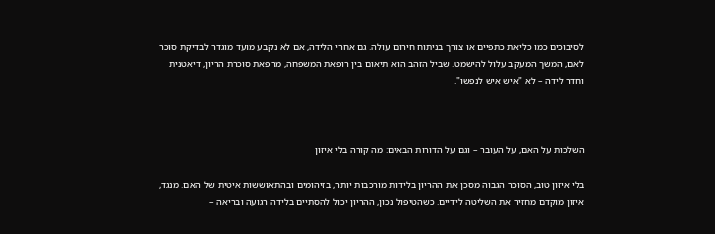לסיבוכים כמו כליאת כתפיים או צורך בניתוח חירום עולה. גם אחרי הלידה, אם לא נקבע מועד מוגדר לבדיקת סוכר לאם, המשך המעקב עלול להישמט. שביל הזהב הוא תיאום בין רופאת המשפחה, מרפאת סוכרת הריון, דיאטנית וחדר לידה – לא "איש איש לנפשו".



השלכות על האם, על העובר – וגם על הדורות הבאים: מה קורה בלי איזון

בלי איזון טוב, הסוכר הגבוה מסכן את ההריון בלידות מורכבות יותר, בזיהומים ובהתאוששות איטית של האם. מנגד, איזון מוקדם מחזיר את השליטה לידיים. כשהטיפול נכון, ההריון יכול להסתיים בלידה רגועה ובריאה –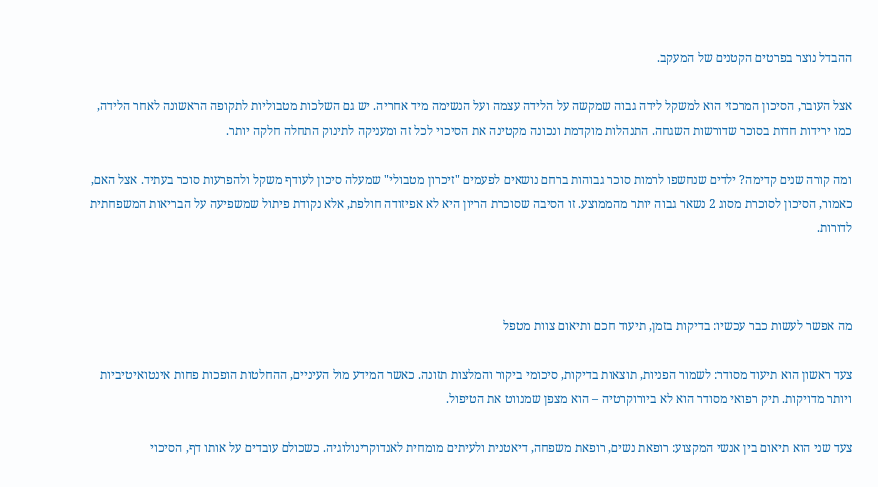ההבדל נוצר בפרטים הקטנים של המעקב.

אצל העובר, הסיכון המרכזי הוא למשקל לידה גבוה שמקשה על הלידה עצמה ועל הנשימה מיד אחריה. יש גם השלכות מטבוליות לתקופה הראשונה לאחר הלידה, כמו ירידות חדות בסוכר שדורשות השגחה. התנהלות מוקדמת ונכונה מקטינה את הסיכוי לכל זה ומעניקה לתינוק התחלה חלקה יותר.

ומה קורה שנים קדימה? ילדים שנחשפו לרמות סוכר גבוהות ברחם נושאים לפעמים "זיכרון מטבולי" שמעלה סיכון לעודף משקל ולהפרעות סוכר בעתיד. אצל האם, כאמור, הסיכון לסוכרת מסוג 2 נשאר גבוה יותר מהממוצע. זו הסיבה שסוכרת הריון היא לא אפיזודה חולפת, אלא נקודת פיתול שמשפיעה על הבריאות המשפחתית לדורות.



מה אפשר לעשות כבר עכשיו: בדיקות בזמן, תיעוד חכם ותיאום צוות מטפל

צעד ראשון הוא תיעוד מסודר: לשמור הפניות, תוצאות בדיקות, סיכומי ביקור והמלצות תזונה. כאשר המידע מול העיניים, ההחלטות הופכות פחות אינטואיטיביות ויותר מדויקות. תיק רפואי מסודר הוא לא ביורוקרטיה – הוא מצפן שמנווט את הטיפול.

צעד שני הוא תיאום בין אנשי המקצוע: רופאת נשים, רופאת משפחה, דיאטנית ולעיתים מומחית לאנדוקרינולוגיה. כשכולם עובדים על אותו דף, הסיכוי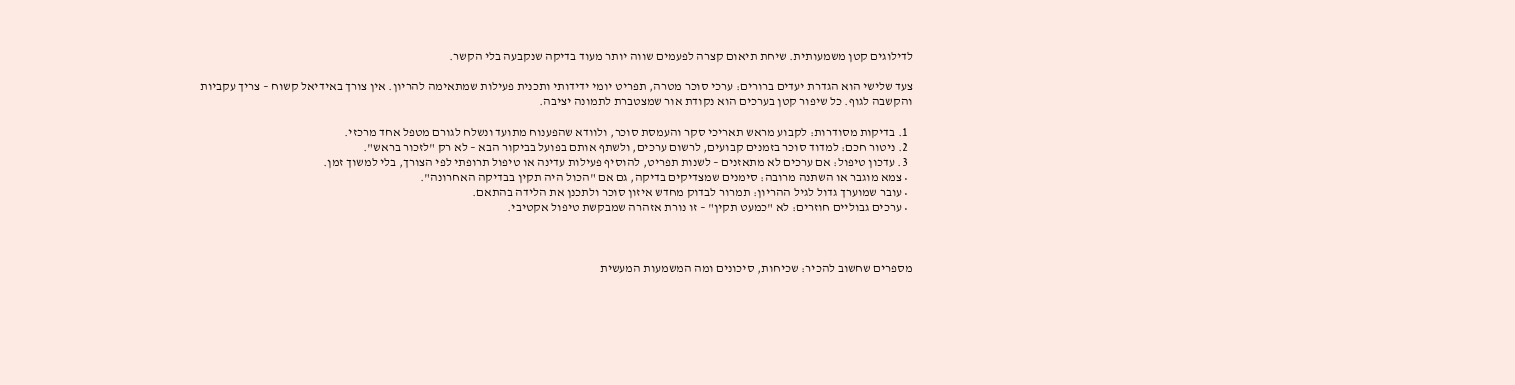לדילוגים קטן משמעותית. שיחת תיאום קצרה לפעמים שווה יותר מעוד בדיקה שנקבעה בלי הקשר.

צעד שלישי הוא הגדרת יעדים ברורים: ערכי סוכר מטרה, תפריט יומי ידידותי ותכנית פעילות שמתאימה להריון. אין צורך באידיאל קשוח – צריך עקביות והקשבה לגוף. כל שיפור קטן בערכים הוא נקודת אור שמצטברת לתמונה יציבה.

  1. בדיקות מסודרות: לקבוע מראש תאריכי סקר והעמסת סוכר, ולוודא שהפענוח מתועד ונשלח לגורם מטפל אחד מרכזי.
  2. ניטור חכם: למדוד סוכר בזמנים קבועים, לרשום ערכים, ולשתף אותם בפועל בביקור הבא – לא רק "לזכור בראש".
  3. עדכון טיפול: אם ערכים לא מתאזנים – לשנות תפריט, להוסיף פעילות עדינה או טיפול תרופתי לפי הצורך, בלי למשוך זמן.
  • צמא מוגבר או השתנה מרובה: סימנים שמצדיקים בדיקה, גם אם "הכול היה תקין בבדיקה האחרונה".
  • עובר שמוערך גדול לגיל ההריון: תמרור לבדוק מחדש איזון סוכר ולתכנן את הלידה בהתאם.
  • ערכים גבוליים חוזרים: לא "כמעט תקין" – זו נורת אזהרה שמבקשת טיפול אקטיבי.



מספרים שחשוב להכיר: שכיחות, סיכונים ומה המשמעות המעשית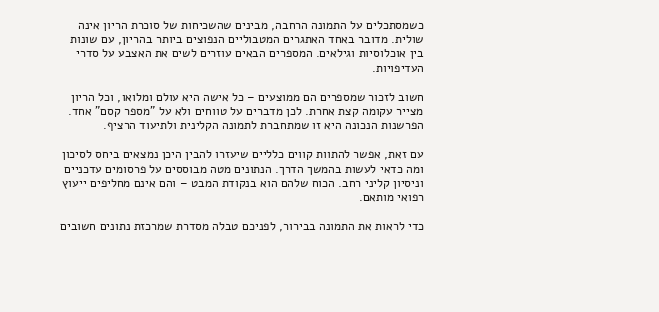כשמסתכלים על התמונה הרחבה, מבינים שהשכיחות של סוכרת הריון אינה שולית. מדובר באחד האתגרים המטבוליים הנפוצים ביותר בהריון, עם שונות בין אוכלוסיות וגילאים. המספרים הבאים עוזרים לשים את האצבע על סדרי העדיפויות.

חשוב לזכור שמספרים הם ממוצעים – כל אישה היא עולם ומלואו, וכל הריון מצייר עקומה קצת אחרת. לכן מדברים על טווחים ולא על "מספר קסם" אחד. הפרשנות הנכונה היא זו שמתחברת לתמונה הקלינית ולתיעוד הרציף.

עם זאת, אפשר להתוות קווים כלליים שיעזרו להבין היכן נמצאים ביחס לסיכון ומה כדאי לעשות בהמשך הדרך. הנתונים מטה מבוססים על פרסומים עדכניים וניסיון קליני רחב. הכוח שלהם הוא בנקודת המבט – והם אינם מחליפים ייעוץ רפואי מותאם.

כדי לראות את התמונה בבירור, לפניכם טבלה מסדרת שמרכזת נתונים חשובים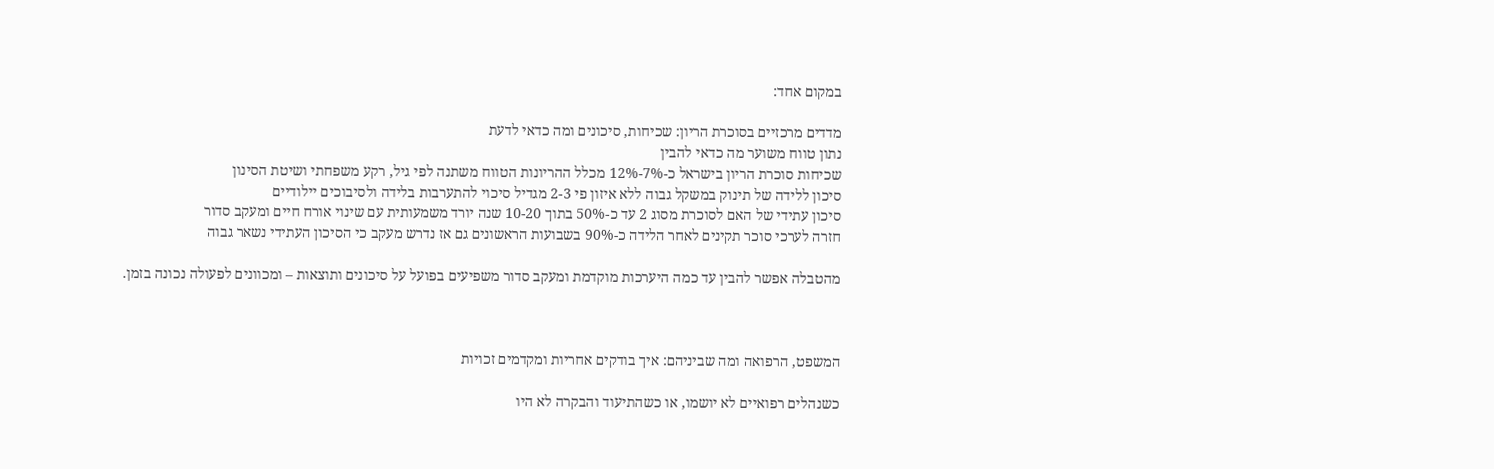במקום אחד:

מדדים מרכזיים בסוכרת הריון: שכיחות, סיכונים ומה כדאי לדעת
נתון טווח משוער מה כדאי להבין
שכיחות סוכרת הריון בישראל כ-7%-12% מכלל ההריונות הטווח משתנה לפי גיל, רקע משפחתי ושיטת הסינון
סיכון ללידה של תינוק במשקל גבוה ללא איזון פי 2-3 מגדיל סיכוי להתערבות בלידה ולסיבוכים יילודיים
סיכון עתידי של האם לסוכרת מסוג 2 עד כ-50% בתוך 10-20 שנה יורד משמעותית עם שינוי אורח חיים ומעקב סדור
חזרה לערכי סוכר תקינים לאחר הלידה כ-90% בשבועות הראשונים גם אז נדרש מעקב כי הסיכון העתידי נשאר גבוה

מהטבלה אפשר להבין עד כמה היערכות מוקדמת ומעקב סדור משפיעים בפועל על סיכונים ותוצאות – ומכוונים לפעולה נכונה בזמן.



המשפט, הרפואה ומה שביניהם: איך בודקים אחריות ומקדמים זכויות

כשנהלים רפואיים לא יושמו, או כשהתיעוד והבקרה לא היו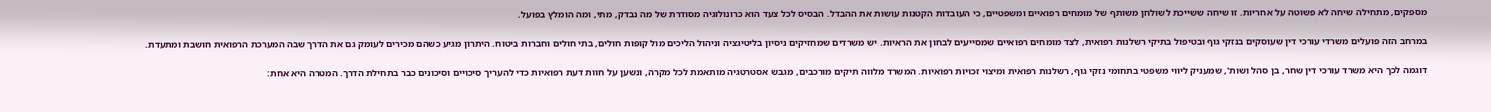מספקים, מתחילה שיחה לא פשוטה על אחריות. זו שיחה ששייכת לשולחן משותף של מומחים רפואיים ומשפטיים, כי העובדות הקטנות עושות את ההבדל. הבסיס לכל צעד הוא כרונולוגיה מסודרת של מה נבדק, מתי, ומה הומלץ בפועל.

במרחב הזה פועלים משרדי עורכי דין שעוסקים בנזקי גוף ובטיפול בתיקי רשלנות רפואית, לצד מומחים רפואיים שמסייעים לבחון את הראיות. יש משרדים שמחזיקים ניסיון בליטיגציה וניהול הליכים מול קופות חולים, בתי חולים וחברות ביטוח. היתרון מגיע כשהם מכירים לעומק גם את הדרך שבה המערכת הרפואית חושבת ומתעדת.

דוגמה לכך היא משרד עורכי דין שחר, בן סהל ושות', שמעניק ליווי משפטי בתחומי נזקי גוף, רשלנות רפואית ומיצוי זכויות רפואיות. המשרד מלווה תיקים מורכבים, מגבש אסטרטגיה מותאמת לכל מקרה, ונשען על חוות דעת רפואיות כדי להעריך סיכויים וסיכונים כבר בתחילת הדרך. המטרה היא אחת: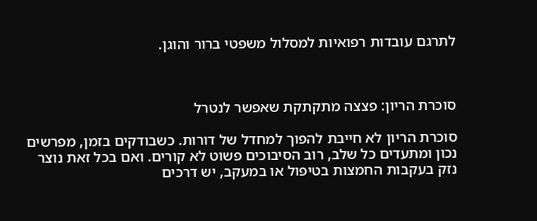לתרגם עובדות רפואיות למסלול משפטי ברור והוגן.



סוכרת הריון: פצצה מתקתקת שאפשר לנטרל

סוכרת הריון לא חייבת להפוך למחדל של דורות. כשבודקים בזמן, מפרשים נכון ומתעדים כל שלב, רוב הסיבוכים פשוט לא קורים. ואם בכל זאת נוצר נזק בעקבות החמצות בטיפול או במעקב, יש דרכים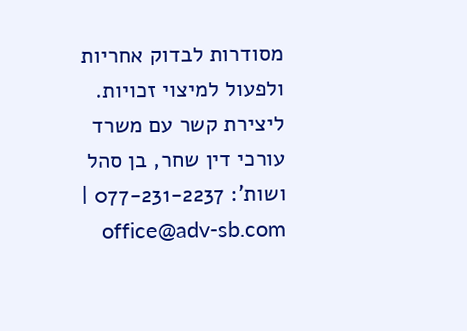מסודרות לבדוק אחריות ולפעול למיצוי זכויות. ליצירת קשר עם משרד עורכי דין שחר, בן סהל ושות': 077-231-2237 | office@adv-sb.com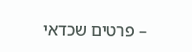– פרטים שכדאי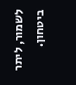לשמור, ליתר ביטחון.